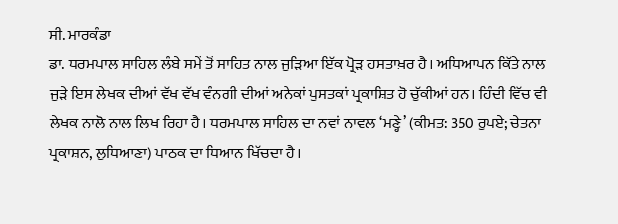ਸੀ. ਮਾਰਕੰਡਾ
ਡਾ. ਧਰਮਪਾਲ ਸਾਹਿਲ ਲੰਬੇ ਸਮੇਂ ਤੋਂ ਸਾਹਿਤ ਨਾਲ ਜੁੜਿਆ ਇੱਕ ਪ੍ਰੋੜ ਹਸਤਾਖ਼ਰ ਹੈ। ਅਧਿਆਪਨ ਕਿੱਤੇ ਨਾਲ ਜੁੜੇ ਇਸ ਲੇਖਕ ਦੀਆਂ ਵੱਖ ਵੱਖ ਵੰਨਗੀ ਦੀਆਂ ਅਨੇਕਾਂ ਪੁਸਤਕਾਂ ਪ੍ਰਕਾਸ਼ਿਤ ਹੋ ਚੁੱਕੀਆਂ ਹਨ। ਹਿੰਦੀ ਵਿੱਚ ਵੀ ਲੇਖਕ ਨਾਲੋ ਨਾਲ ਲਿਖ ਰਿਹਾ ਹੈ। ਧਰਮਪਾਲ ਸਾਹਿਲ ਦਾ ਨਵਾਂ ਨਾਵਲ ‘ਮਣ੍ਹੇ’ (ਕੀਮਤ: 350 ਰੁਪਏ; ਚੇਤਨਾ ਪ੍ਰਕਾਸ਼ਨ, ਲੁਧਿਆਣਾ) ਪਾਠਕ ਦਾ ਧਿਆਨ ਖਿੱਚਦਾ ਹੈ।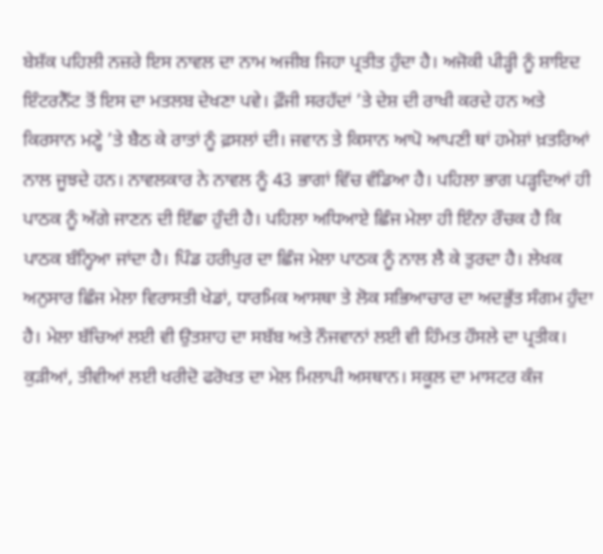ਬੇਸ਼ੱਕ ਪਹਿਲੀ ਨਜ਼ਰੇ ਇਸ ਨਾਵਲ ਦਾ ਨਾਮ ਅਜੀਬ ਜਿਹਾ ਪ੍ਰਤੀਤ ਹੁੰਦਾ ਹੈ। ਅਜੋਕੀ ਪੀੜ੍ਹੀ ਨੂੰ ਸ਼ਾਇਦ ਇੰਟਰਨੈੱਟ ਤੋਂ ਇਸ ਦਾ ਮਤਲਬ ਦੇਖਣਾ ਪਵੇ। ਫ਼ੌਜੀ ਸਰਹੱਦਾਂ ’ਤੇ ਦੇਸ਼ ਦੀ ਰਾਖੀ ਕਰਦੇ ਹਨ ਅਤੇ ਕਿਰਸਾਨ ਮਣ੍ਹੇ ’ਤੇ ਬੈਠ ਕੇ ਰਾਤਾਂ ਨੂੰ ਫ਼ਸਲਾਂ ਦੀ। ਜਵਾਨ ਤੇ ਕਿਸਾਨ ਆਪੋ ਆਪਣੀ ਥਾਂ ਹਮੇਸ਼ਾਂ ਖ਼ਤਰਿਆਂ ਨਾਲ ਜੂਝਦੇ ਹਨ। ਨਾਵਲਕਾਰ ਨੇ ਨਾਵਲ ਨੂੰ 43 ਭਾਗਾਂ ਵਿੱਚ ਵੰਡਿਆ ਹੈ। ਪਹਿਲਾ ਭਾਗ ਪੜ੍ਹਦਿਆਂ ਹੀ ਪਾਠਕ ਨੂੰ ਅੱਗੇ ਜਾਣਨ ਦੀ ਇੱਛਾ ਹੁੰਦੀ ਹੈ। ਪਹਿਲਾ ਅਧਿਆਏ ਛਿੰਜ ਮੇਲਾ ਹੀ ਇੰਨਾ ਰੌਚਕ ਹੈ ਕਿ ਪਾਠਕ ਬੰਨ੍ਹਿਆ ਜਾਂਦਾ ਹੈ। ਪਿੰਡ ਹਰੀਪੁਰ ਦਾ ਛਿੰਜ ਮੇਲਾ ਪਾਠਕ ਨੂੰ ਨਾਲ ਲੈ ਕੇ ਤੁਰਦਾ ਹੈ। ਲੇਖਕ ਅਨੁਸਾਰ ਛਿੰਜ ਮੇਲਾ ਵਿਰਾਸਤੀ ਖੇਡਾਂ, ਧਾਰਮਿਕ ਆਸਥਾ ਤੇ ਲੋਕ ਸਭਿਆਚਾਰ ਦਾ ਅਦਭੁੱਤ ਸੰਗਮ ਹੁੰਦਾ ਹੈ। ਮੇਲਾ ਬੱਚਿਆਂ ਲਈ ਵੀ ਉਤਸ਼ਾਹ ਦਾ ਸਬੱਬ ਅਤੇ ਨੌਜਵਾਨਾਂ ਲਈ ਵੀ ਹਿੰਮਤ ਹੌਸਲੇ ਦਾ ਪ੍ਰਤੀਕ। ਕੁੜੀਆਂ, ਤੀਵੀਆਂ ਲਈ ਖਰੀਦੋ ਫਰੋਖਤ ਦਾ ਮੇਲ ਮਿਲਾਪੀ ਅਸਥਾਨ। ਸਕੂਲ ਦਾ ਮਾਸਟਰ ਕੰਜ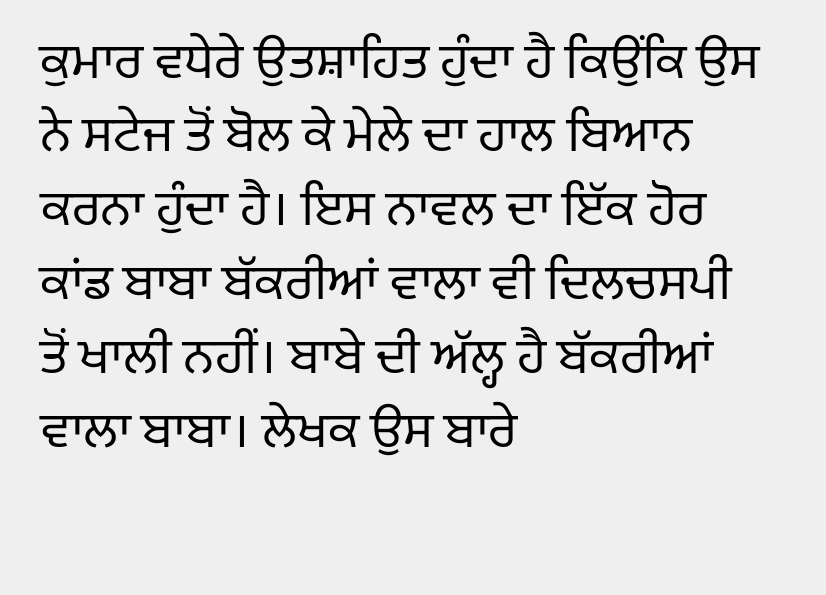ਕੁਮਾਰ ਵਧੇਰੇ ਉਤਸ਼ਾਹਿਤ ਹੁੰਦਾ ਹੈ ਕਿਉਂਕਿ ਉਸ ਨੇ ਸਟੇਜ ਤੋਂ ਬੋਲ ਕੇ ਮੇਲੇ ਦਾ ਹਾਲ ਬਿਆਨ ਕਰਨਾ ਹੁੰਦਾ ਹੈ। ਇਸ ਨਾਵਲ ਦਾ ਇੱਕ ਹੋਰ ਕਾਂਡ ਬਾਬਾ ਬੱਕਰੀਆਂ ਵਾਲਾ ਵੀ ਦਿਲਚਸਪੀ ਤੋਂ ਖਾਲੀ ਨਹੀਂ। ਬਾਬੇ ਦੀ ਅੱਲ੍ਹ ਹੈ ਬੱਕਰੀਆਂ ਵਾਲਾ ਬਾਬਾ। ਲੇਖਕ ਉਸ ਬਾਰੇ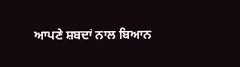ਆਪਣੇ ਸ਼ਬਦਾਂ ਨਾਲ ਬਿਆਨ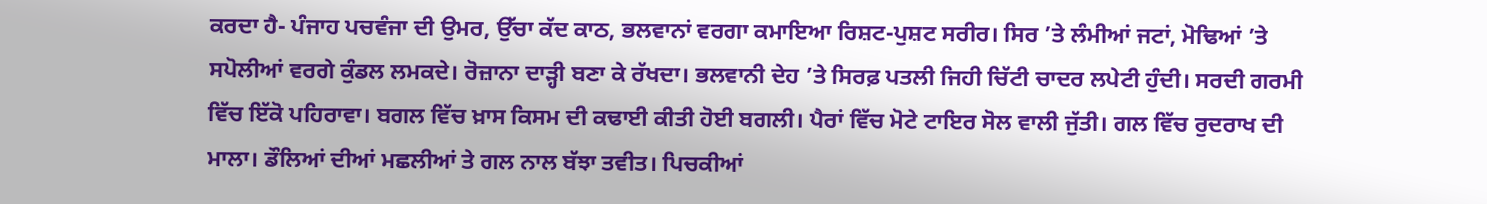ਕਰਦਾ ਹੈ- ਪੰਜਾਹ ਪਚਵੰਜਾ ਦੀ ਉਮਰ, ਉੱਚਾ ਕੱਦ ਕਾਠ, ਭਲਵਾਨਾਂ ਵਰਗਾ ਕਮਾਇਆ ਰਿਸ਼ਟ-ਪੁਸ਼ਟ ਸਰੀਰ। ਸਿਰ ’ਤੇ ਲੰਮੀਆਂ ਜਟਾਂ, ਮੋਢਿਆਂ ’ਤੇ ਸਪੋਲੀਆਂ ਵਰਗੇ ਕੁੰਡਲ ਲਮਕਦੇ। ਰੋਜ਼ਾਨਾ ਦਾੜ੍ਹੀ ਬਣਾ ਕੇ ਰੱਖਦਾ। ਭਲਵਾਨੀ ਦੇਹ ’ਤੇ ਸਿਰਫ਼ ਪਤਲੀ ਜਿਹੀ ਚਿੱਟੀ ਚਾਦਰ ਲਪੇਟੀ ਹੁੰਦੀ। ਸਰਦੀ ਗਰਮੀ ਵਿੱਚ ਇੱਕੋ ਪਹਿਰਾਵਾ। ਬਗਲ ਵਿੱਚ ਖ਼ਾਸ ਕਿਸਮ ਦੀ ਕਢਾਈ ਕੀਤੀ ਹੋਈ ਬਗਲੀ। ਪੈਰਾਂ ਵਿੱਚ ਮੋਟੇ ਟਾਇਰ ਸੋਲ ਵਾਲੀ ਜੁੱਤੀ। ਗਲ ਵਿੱਚ ਰੁਦਰਾਖ ਦੀ ਮਾਲਾ। ਡੌਲਿਆਂ ਦੀਆਂ ਮਛਲੀਆਂ ਤੇ ਗਲ ਨਾਲ ਬੱਝਾ ਤਵੀਤ। ਪਿਚਕੀਆਂ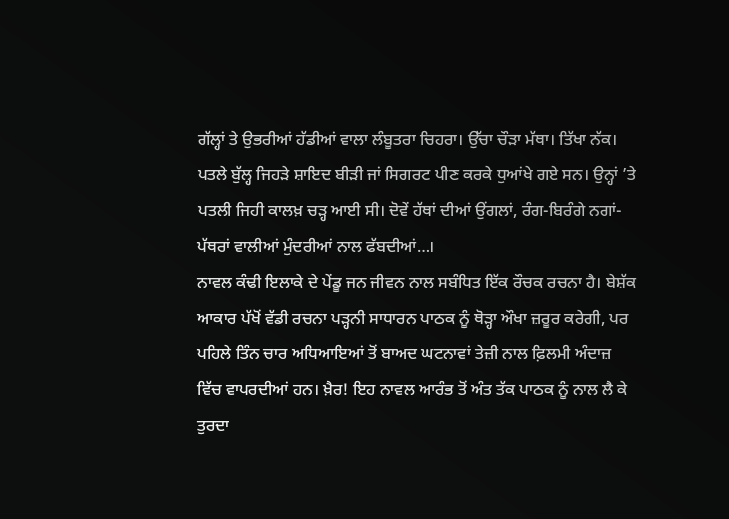ਗੱਲ੍ਹਾਂ ਤੇ ਉਭਰੀਆਂ ਹੱਡੀਆਂ ਵਾਲਾ ਲੰਬੂਤਰਾ ਚਿਹਰਾ। ਉੱਚਾ ਚੌੜਾ ਮੱਥਾ। ਤਿੱਖਾ ਨੱਕ। ਪਤਲੇ ਬੁੱਲ੍ਹ ਜਿਹੜੇ ਸ਼ਾਇਦ ਬੀੜੀ ਜਾਂ ਸਿਗਰਟ ਪੀਣ ਕਰਕੇ ਧੁਆਂਖੇ ਗਏ ਸਨ। ਉਨ੍ਹਾਂ ’ਤੇ ਪਤਲੀ ਜਿਹੀ ਕਾਲਖ਼ ਚੜ੍ਹ ਆਈ ਸੀ। ਦੋਵੇਂ ਹੱਥਾਂ ਦੀਆਂ ਉਂਗਲਾਂ, ਰੰਗ-ਬਿਰੰਗੇ ਨਗਾਂ-ਪੱਥਰਾਂ ਵਾਲੀਆਂ ਮੁੰਦਰੀਆਂ ਨਾਲ ਫੱਬਦੀਆਂ…।
ਨਾਵਲ ਕੰਢੀ ਇਲਾਕੇ ਦੇ ਪੇਂਡੂ ਜਨ ਜੀਵਨ ਨਾਲ ਸਬੰਧਿਤ ਇੱਕ ਰੌਚਕ ਰਚਨਾ ਹੈ। ਬੇਸ਼ੱਕ ਆਕਾਰ ਪੱਖੋਂ ਵੱਡੀ ਰਚਨਾ ਪੜ੍ਹਨੀ ਸਾਧਾਰਨ ਪਾਠਕ ਨੂੰ ਥੋੜ੍ਹਾ ਔਖਾ ਜ਼ਰੂਰ ਕਰੇਗੀ, ਪਰ ਪਹਿਲੇ ਤਿੰਨ ਚਾਰ ਅਧਿਆਇਆਂ ਤੋਂ ਬਾਅਦ ਘਟਨਾਵਾਂ ਤੇਜ਼ੀ ਨਾਲ ਫ਼ਿਲਮੀ ਅੰਦਾਜ਼ ਵਿੱਚ ਵਾਪਰਦੀਆਂ ਹਨ। ਖ਼ੈਰ! ਇਹ ਨਾਵਲ ਆਰੰਭ ਤੋਂ ਅੰਤ ਤੱਕ ਪਾਠਕ ਨੂੰ ਨਾਲ ਲੈ ਕੇ ਤੁਰਦਾ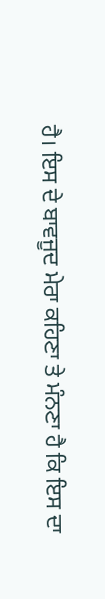ਹੈ। ਇਸ ਦੇ ਬਾਵਜੂਦ ਮੇਰਾ ਕਹਿਣਾ ਤੇ ਮੰਨਣਾ ਹੈ ਕਿ ਇਸ ਦਾ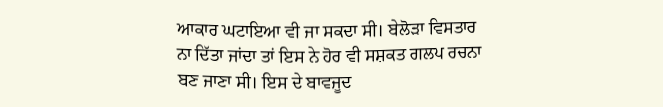ਆਕਾਰ ਘਟਾਇਆ ਵੀ ਜਾ ਸਕਦਾ ਸੀ। ਬੇਲੋੜਾ ਵਿਸਤਾਰ ਨਾ ਦਿੱਤਾ ਜਾਂਦਾ ਤਾਂ ਇਸ ਨੇ ਹੋਰ ਵੀ ਸਸ਼ਕਤ ਗਲਪ ਰਚਨਾ ਬਣ ਜਾਣਾ ਸੀ। ਇਸ ਦੇ ਬਾਵਜੂਦ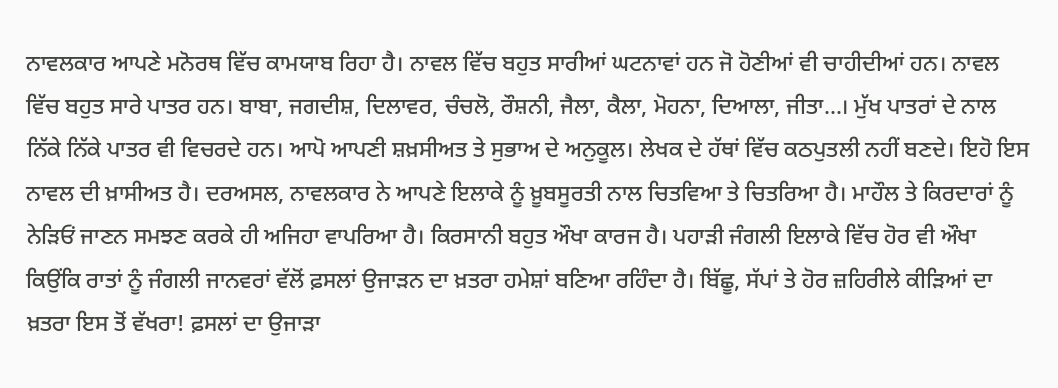ਨਾਵਲਕਾਰ ਆਪਣੇ ਮਨੋਰਥ ਵਿੱਚ ਕਾਮਯਾਬ ਰਿਹਾ ਹੈ। ਨਾਵਲ ਵਿੱਚ ਬਹੁਤ ਸਾਰੀਆਂ ਘਟਨਾਵਾਂ ਹਨ ਜੋ ਹੋਣੀਆਂ ਵੀ ਚਾਹੀਦੀਆਂ ਹਨ। ਨਾਵਲ ਵਿੱਚ ਬਹੁਤ ਸਾਰੇ ਪਾਤਰ ਹਨ। ਬਾਬਾ, ਜਗਦੀਸ਼, ਦਿਲਾਵਰ, ਚੰਚਲੋ, ਰੌਸ਼ਨੀ, ਜੈਲਾ, ਕੈਲਾ, ਮੋਹਨਾ, ਦਿਆਲਾ, ਜੀਤਾ…। ਮੁੱਖ ਪਾਤਰਾਂ ਦੇ ਨਾਲ ਨਿੱਕੇ ਨਿੱਕੇ ਪਾਤਰ ਵੀ ਵਿਚਰਦੇ ਹਨ। ਆਪੋ ਆਪਣੀ ਸ਼ਖ਼ਸੀਅਤ ਤੇ ਸੁਭਾਅ ਦੇ ਅਨੁਕੂਲ। ਲੇਖਕ ਦੇ ਹੱਥਾਂ ਵਿੱਚ ਕਠਪੁਤਲੀ ਨਹੀਂ ਬਣਦੇ। ਇਹੋ ਇਸ ਨਾਵਲ ਦੀ ਖ਼ਾਸੀਅਤ ਹੈ। ਦਰਅਸਲ, ਨਾਵਲਕਾਰ ਨੇ ਆਪਣੇ ਇਲਾਕੇ ਨੂੰ ਖ਼ੂਬਸੂਰਤੀ ਨਾਲ ਚਿਤਵਿਆ ਤੇ ਚਿਤਰਿਆ ਹੈ। ਮਾਹੌਲ ਤੇ ਕਿਰਦਾਰਾਂ ਨੂੰ ਨੇੜਿਓਂ ਜਾਣਨ ਸਮਝਣ ਕਰਕੇ ਹੀ ਅਜਿਹਾ ਵਾਪਰਿਆ ਹੈ। ਕਿਰਸਾਨੀ ਬਹੁਤ ਔਖਾ ਕਾਰਜ ਹੈ। ਪਹਾੜੀ ਜੰਗਲੀ ਇਲਾਕੇ ਵਿੱਚ ਹੋਰ ਵੀ ਔਖਾ ਕਿਉਂਕਿ ਰਾਤਾਂ ਨੂੰ ਜੰਗਲੀ ਜਾਨਵਰਾਂ ਵੱਲੋਂ ਫ਼ਸਲਾਂ ਉਜਾੜਨ ਦਾ ਖ਼ਤਰਾ ਹਮੇਸ਼ਾਂ ਬਣਿਆ ਰਹਿੰਦਾ ਹੈ। ਬਿੱਛੂ, ਸੱਪਾਂ ਤੇ ਹੋਰ ਜ਼ਹਿਰੀਲੇ ਕੀੜਿਆਂ ਦਾ ਖ਼ਤਰਾ ਇਸ ਤੋਂ ਵੱਖਰਾ! ਫ਼ਸਲਾਂ ਦਾ ਉਜਾੜਾ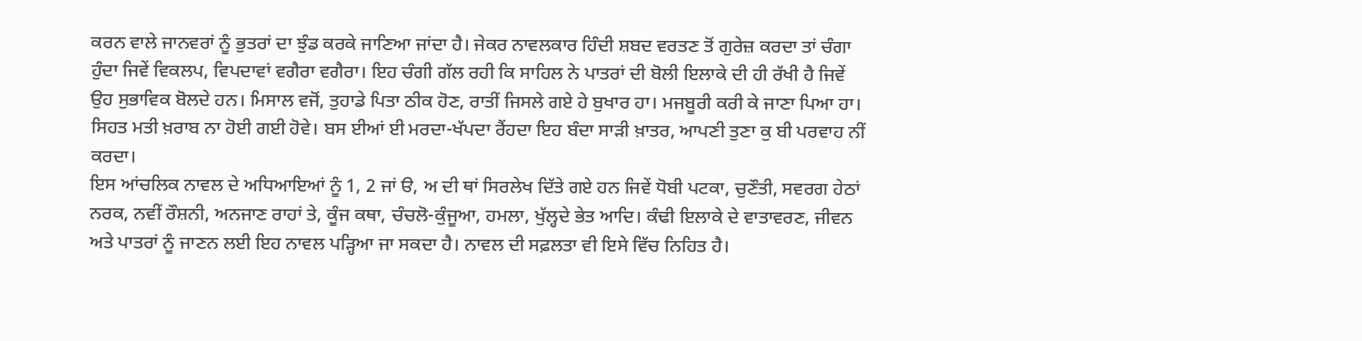ਕਰਨ ਵਾਲੇ ਜਾਨਵਰਾਂ ਨੂੰ ਭੁਤਰਾਂ ਦਾ ਝੁੰਡ ਕਰਕੇ ਜਾਣਿਆ ਜਾਂਦਾ ਹੈ। ਜੇਕਰ ਨਾਵਲਕਾਰ ਹਿੰਦੀ ਸ਼ਬਦ ਵਰਤਣ ਤੋਂ ਗੁਰੇਜ਼ ਕਰਦਾ ਤਾਂ ਚੰਗਾ ਹੁੰਦਾ ਜਿਵੇਂ ਵਿਕਲਪ, ਵਿਪਦਾਵਾਂ ਵਗੈਰਾ ਵਗੈਰਾ। ਇਹ ਚੰਗੀ ਗੱਲ ਰਹੀ ਕਿ ਸਾਹਿਲ ਨੇ ਪਾਤਰਾਂ ਦੀ ਬੋਲੀ ਇਲਾਕੇ ਦੀ ਹੀ ਰੱਖੀ ਹੈ ਜਿਵੇਂ ਉਹ ਸੁਭਾਵਿਕ ਬੋਲਦੇ ਹਨ। ਮਿਸਾਲ ਵਜੋਂ, ਤੁਹਾਡੇ ਪਿਤਾ ਠੀਕ ਹੋਣ, ਰਾਤੀਂ ਜਿਸਲੇ ਗਏ ਹੇ ਬੁਖਾਰ ਹਾ। ਮਜਬੂਰੀ ਕਰੀ ਕੇ ਜਾਣਾ ਪਿਆ ਹਾ। ਸਿਹਤ ਮਤੀ ਖ਼ਰਾਬ ਨਾ ਹੋਈ ਗਈ ਹੋਵੇ। ਬਸ ਈਆਂ ਈ ਮਰਦਾ-ਖੱਪਦਾ ਰੈਂਹਦਾ ਇਹ ਬੰਦਾ ਸਾੜੀ ਖ਼ਾਤਰ, ਆਪਣੀ ਤੁਣਾ ਕੁ ਬੀ ਪਰਵਾਹ ਨੀਂ ਕਰਦਾ।
ਇਸ ਆਂਚਲਿਕ ਨਾਵਲ ਦੇ ਅਧਿਆਇਆਂ ਨੂੰ 1, 2 ਜਾਂ ੳ, ਅ ਦੀ ਥਾਂ ਸਿਰਲੇਖ ਦਿੱਤੇ ਗਏ ਹਨ ਜਿਵੇਂ ਧੋਬੀ ਪਟਕਾ, ਚੁਣੌਤੀ, ਸਵਰਗ ਹੇਠਾਂ ਨਰਕ, ਨਵੀਂ ਰੌਸ਼ਨੀ, ਅਨਜਾਣ ਰਾਹਾਂ ਤੇ, ਕੂੰਜ ਕਥਾ, ਚੰਚਲੋ-ਕੁੰਜੂਆ, ਹਮਲਾ, ਖੁੱਲ੍ਹਦੇ ਭੇਤ ਆਦਿ। ਕੰਢੀ ਇਲਾਕੇ ਦੇ ਵਾਤਾਵਰਣ, ਜੀਵਨ ਅਤੇ ਪਾਤਰਾਂ ਨੂੰ ਜਾਣਨ ਲਈ ਇਹ ਨਾਵਲ ਪੜ੍ਹਿਆ ਜਾ ਸਕਦਾ ਹੈ। ਨਾਵਲ ਦੀ ਸਫ਼ਲਤਾ ਵੀ ਇਸੇ ਵਿੱਚ ਨਿਹਿਤ ਹੈ।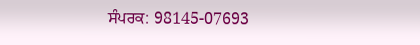ਸੰਪਰਕ: 98145-07693